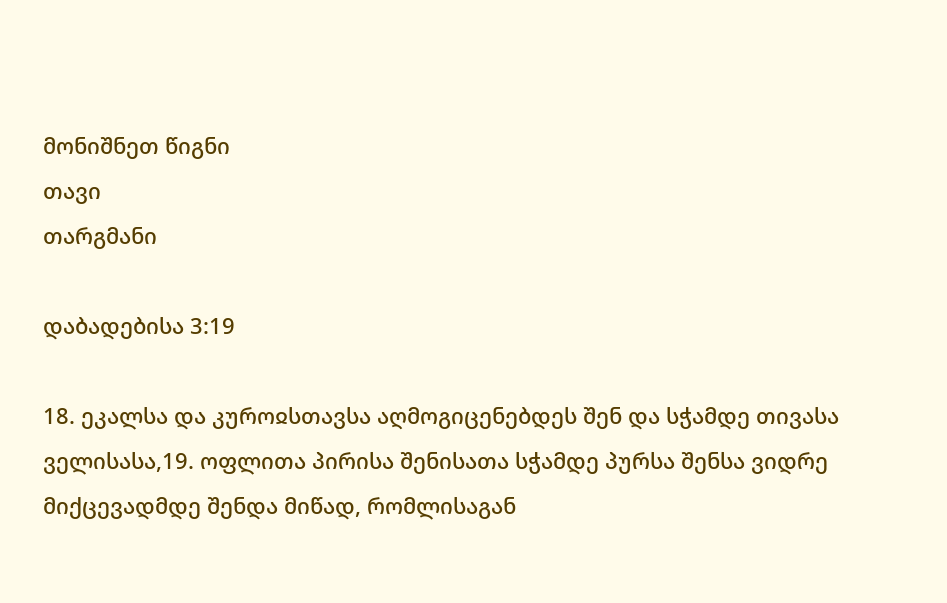მონიშნეთ წიგნი
თავი
თარგმანი

დაბადებისა 3:19

18. ეკალსა და კუროჲსთავსა აღმოგიცენებდეს შენ და სჭამდე თივასა ველისასა,19. ოფლითა პირისა შენისათა სჭამდე პურსა შენსა ვიდრე მიქცევადმდე შენდა მიწად, რომლისაგან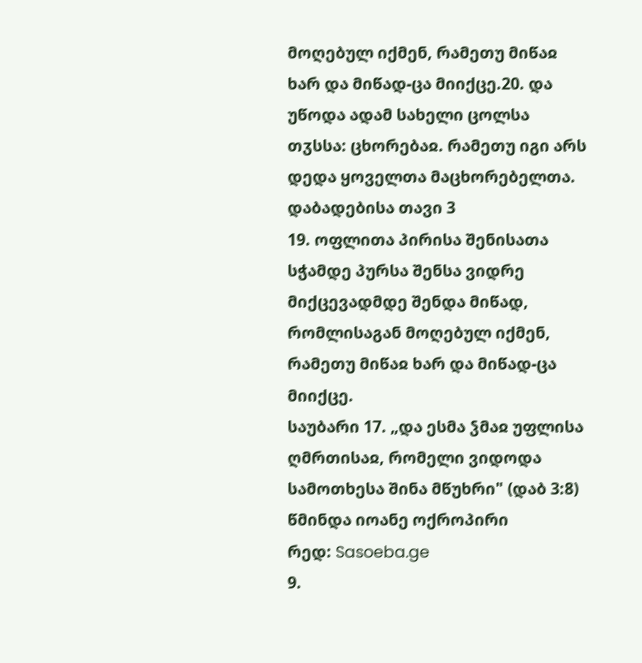მოღებულ იქმენ, რამეთუ მიწაჲ ხარ და მიწად-ცა მიიქცე.20. და უწოდა ადამ სახელი ცოლსა თჳსსა: ცხორებაჲ. რამეთუ იგი არს დედა ყოველთა მაცხორებელთა.
დაბადებისა თავი 3
19. ოფლითა პირისა შენისათა სჭამდე პურსა შენსა ვიდრე მიქცევადმდე შენდა მიწად, რომლისაგან მოღებულ იქმენ, რამეთუ მიწაჲ ხარ და მიწად-ცა მიიქცე.
საუბარი 17. „და ესმა ჴმაჲ უფლისა ღმრთისაჲ, რომელი ვიდოდა სამოთხესა შინა მწუხრი" (დაბ 3:8)
წმინდა იოანე ოქროპირი
რედ: Sasoeba.ge
9.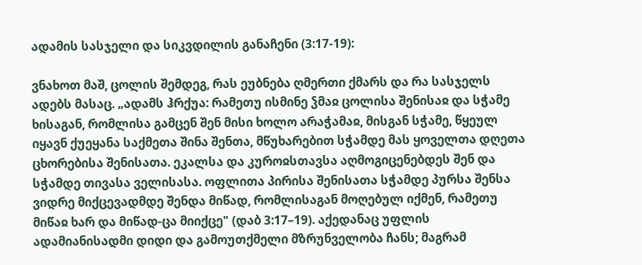ადამის სასჯელი და სიკვდილის განაჩენი (3:17-19):

ვნახოთ მაშ, ცოლის შემდეგ, რას ეუბნება ღმერთი ქმარს და რა სასჯელს ადებს მასაც. „ადამს ჰრქუა: რამეთუ ისმინე ჴმაჲ ცოლისა შენისაჲ და სჭამე ხისაგან, რომლისა გამცენ შენ მისი ხოლო არაჭამაჲ, მისგან სჭამე, წყეულ იყავნ ქუეყანა საქმეთა შინა შენთა, მწუხარებით სჭამდე მას ყოველთა დღეთა ცხორებისა შენისათა. ეკალსა და კუროჲსთავსა აღმოგიცენებდეს შენ და სჭამდე თივასა ველისასა. ოფლითა პირისა შენისათა სჭამდე პურსა შენსა ვიდრე მიქცევადმდე შენდა მიწად, რომლისაგან მოღებულ იქმენ, რამეთუ მიწაჲ ხარ და მიწად-ცა მიიქცე" (დაბ 3:17–19). აქედანაც უფლის ადამიანისადმი დიდი და გამოუთქმელი მზრუნველობა ჩანს; მაგრამ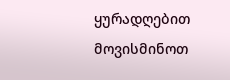ყურადღებით მოვისმინოთ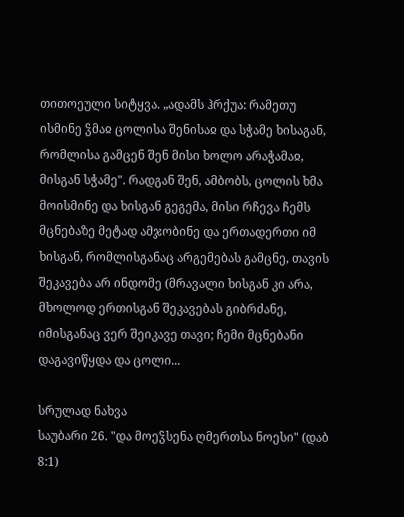თითოეული სიტყვა. „ადამს ჰრქუა: რამეთუ ისმინე ჴმაჲ ცოლისა შენისაჲ და სჭამე ხისაგან, რომლისა გამცენ შენ მისი ხოლო არაჭამაჲ, მისგან სჭამე". რადგან შენ, ამბობს, ცოლის ხმა მოისმინე და ხისგან გეგემა, მისი რჩევა ჩემს მცნებაზე მეტად ამჯობინე და ერთადერთი იმ ხისგან, რომლისგანაც არგემებას გამცნე, თავის შეკავება არ ინდომე (მრავალი ხისგან კი არა, მხოლოდ ერთისგან შეკავებას გიბრძანე, იმისგანაც ვერ შეიკავე თავი; ჩემი მცნებანი დაგავიწყდა და ცოლი...

სრულად ნახვა
საუბარი 26. "და მოეჴსენა ღმერთსა ნოესი" (დაბ 8:1)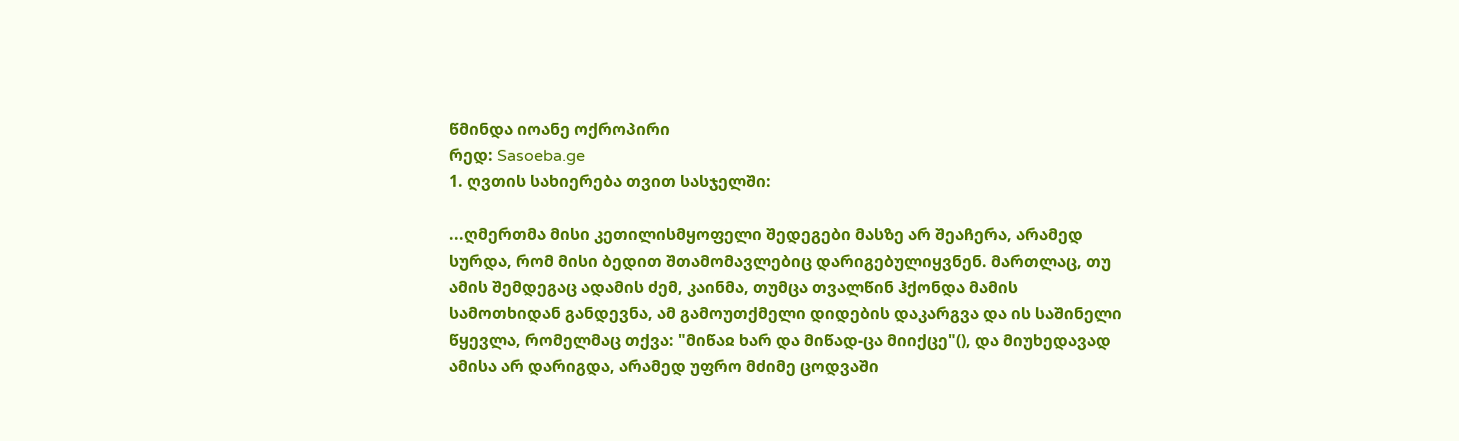წმინდა იოანე ოქროპირი
რედ: Sasoeba.ge
1. ღვთის სახიერება თვით სასჯელში:

...ღმერთმა მისი კეთილისმყოფელი შედეგები მასზე არ შეაჩერა, არამედ სურდა, რომ მისი ბედით შთამომავლებიც დარიგებულიყვნენ. მართლაც, თუ ამის შემდეგაც ადამის ძემ, კაინმა, თუმცა თვალწინ ჰქონდა მამის სამოთხიდან განდევნა, ამ გამოუთქმელი დიდების დაკარგვა და ის საშინელი წყევლა, რომელმაც თქვა: "მიწაჲ ხარ და მიწად-ცა მიიქცე"(), და მიუხედავად ამისა არ დარიგდა, არამედ უფრო მძიმე ცოდვაში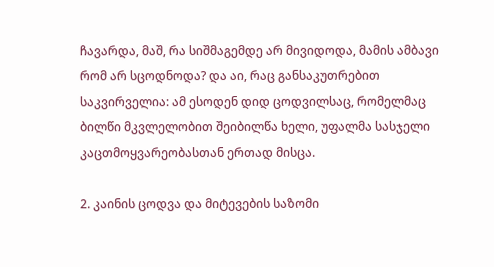ჩავარდა, მაშ, რა სიშმაგემდე არ მივიდოდა, მამის ამბავი რომ არ სცოდნოდა? და აი, რაც განსაკუთრებით საკვირველია: ამ ესოდენ დიდ ცოდვილსაც, რომელმაც ბილწი მკვლელობით შეიბილწა ხელი, უფალმა სასჯელი კაცთმოყვარეობასთან ერთად მისცა.

2. კაინის ცოდვა და მიტევების საზომი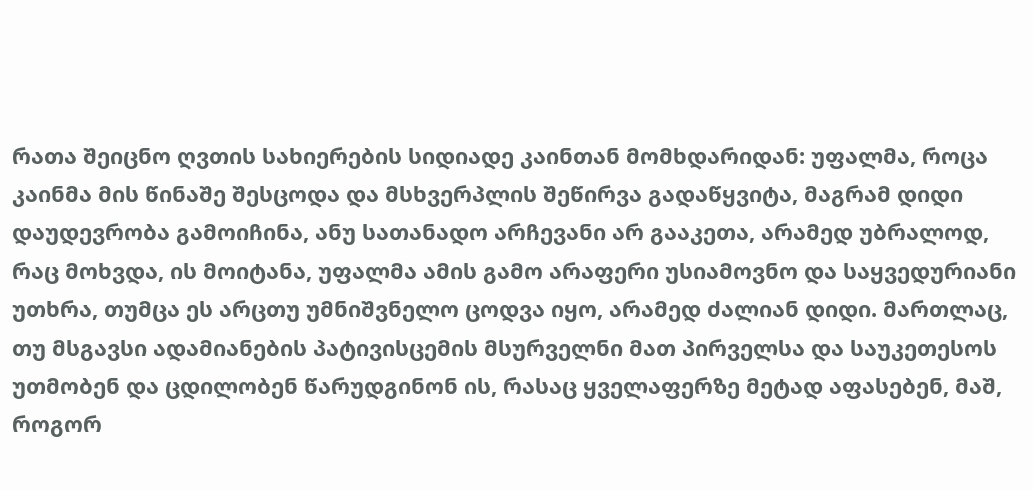რათა შეიცნო ღვთის სახიერების სიდიადე კაინთან მომხდარიდან: უფალმა, როცა კაინმა მის წინაშე შესცოდა და მსხვერპლის შეწირვა გადაწყვიტა, მაგრამ დიდი დაუდევრობა გამოიჩინა, ანუ სათანადო არჩევანი არ გააკეთა, არამედ უბრალოდ, რაც მოხვდა, ის მოიტანა, უფალმა ამის გამო არაფერი უსიამოვნო და საყვედურიანი უთხრა, თუმცა ეს არცთუ უმნიშვნელო ცოდვა იყო, არამედ ძალიან დიდი. მართლაც, თუ მსგავსი ადამიანების პატივისცემის მსურველნი მათ პირველსა და საუკეთესოს უთმობენ და ცდილობენ წარუდგინონ ის, რასაც ყველაფერზე მეტად აფასებენ, მაშ, როგორ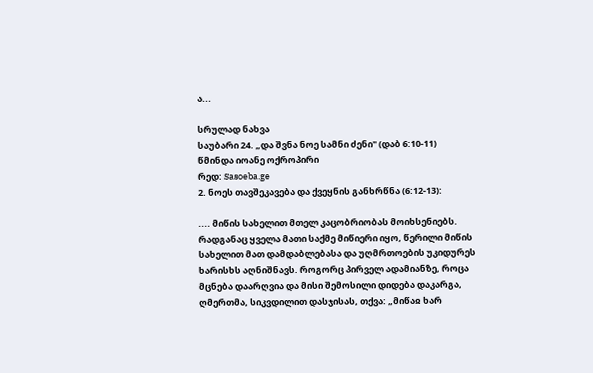ა...

სრულად ნახვა
საუბარი 24. „და შვნა ნოე სამნი ძენი" (დაბ 6:10-11)
წმინდა იოანე ოქროპირი
რედ: Sasoeba.ge
2. ნოეს თავშეკავება და ქვეყნის განხრწნა (6:12-13):

.... მიწის სახელით მთელ კაცობრიობას მოიხსენიებს. რადგანაც ყველა მათი საქმე მიწიერი იყო, წერილი მიწის სახელით მათ დამდაბლებასა და უღმრთოების უკიდურეს ხარისხს აღნიშნავს. როგორც პირველ ადამიანზე, როცა მცნება დაარღვია და მისი შემოსილი დიდება დაკარგა, ღმერთმა, სიკვდილით დასჯისას, თქვა: „მიწაჲ ხარ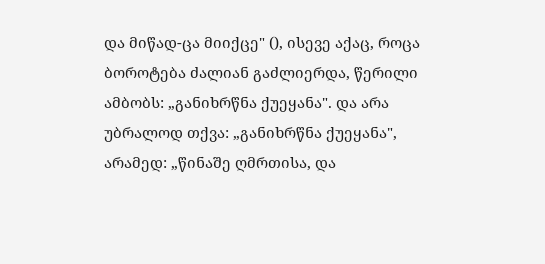და მიწად-ცა მიიქცე" (), ისევე აქაც, როცა ბოროტება ძალიან გაძლიერდა, წერილი ამბობს: „განიხრწნა ქუეყანა". და არა უბრალოდ თქვა: „განიხრწნა ქუეყანა", არამედ: „წინაშე ღმრთისა, და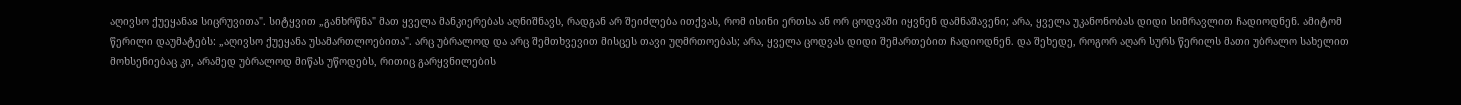აღივსო ქუეყანაჲ სიცრუვითა". სიტყვით „განხრწნა" მათ ყველა მანკიერებას აღნიშნავს, რადგან არ შეიძლება ითქვას, რომ ისინი ერთსა ან ორ ცოდვაში იყვნენ დამნაშავენი; არა, ყველა უკანონობას დიდი სიმრავლით ჩადიოდნენ. ამიტომ წერილი დაუმატებს: „აღივსო ქუეყანა უსამართლოებითა". არც უბრალოდ და არც შემთხვევით მისცეს თავი უღმრთოებას; არა, ყველა ცოდვას დიდი შემართებით ჩადიოდნენ. და შეხედე, როგორ აღარ სურს წერილს მათი უბრალო სახელით მოხსენიებაც კი, არამედ უბრალოდ მიწას უწოდებს, რითიც გარყვნილების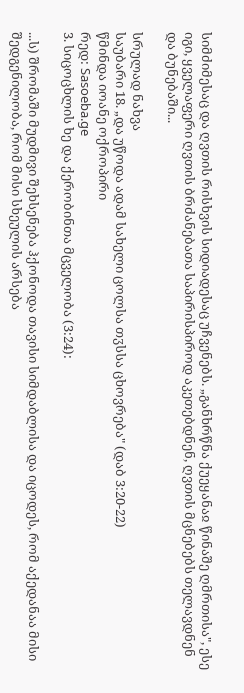სიმძიმესაც და ღვთის რისხვის სიდიადესაც უჩვენებს. „განხრწნა ქუეყანაჲ წინაშე ღმრთისა", ესე იგი, ყველაფერი ღვთის ბრძანებათა საპირისპიროდ აკეთებდნენ, ღვთის მცნებებს თელავდნენ და ბუნებაში...

სრულად ნახვა
საუბარი 18. „და უწოდა ადამ სახელი ცოლსა თჳსსა ცხოვრება" (დაბ 3:20-22)
წმინდა იოანე ოქროპირი
რედ: Sasoeba.ge
3. სიცოცხლის ხე და ქერობინთა მცველობა (3:24):

...ს) შრომაში მუდმივი შეხსენება ჰქონოდა თავისი სიმდაბლისა და იცოდეს, რომ აქედანაა მისი შედგენილობა, რომ მისი სხეულის არსება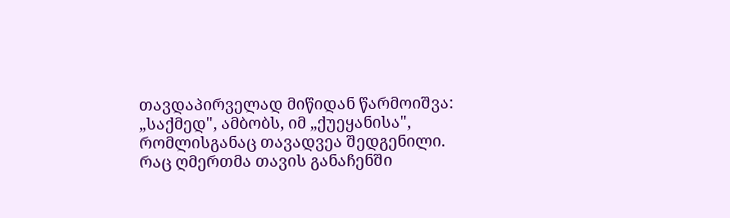თავდაპირველად მიწიდან წარმოიშვა: „საქმედ", ამბობს, იმ „ქუეყანისა", რომლისგანაც თავადვეა შედგენილი. რაც ღმერთმა თავის განაჩენში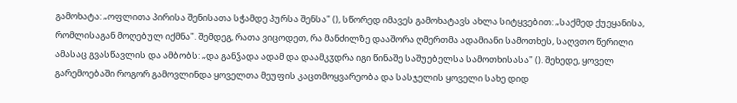გამოხატა: „ოფლითა პირისა შენისათა სჭამდე პურსა შენსა" (), სწორედ იმავეს გამოხატავს ახლა სიტყვებით: „საქმედ ქუეყანისა, რომლისაგან მოღებულ იქმნა". შემდეგ, რათა ვიცოდეთ, რა მანძილზე დააშორა ღმერთმა ადამიანი სამოთხეს, საღვთო წერილი ამასაც გვასწავლის და ამბობს: „და განჴადა ადამ და დაამკჳდრა იგი წინაშე საშუებელსა სამოთხისასა" (). შეხედე, ყოველ გარემოებაში როგორ გამოვლინდა ყოველთა მეუფის კაცთმოყვარეობა და სასჯელის ყოველი სახე დიდ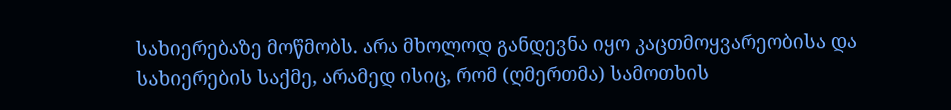სახიერებაზე მოწმობს. არა მხოლოდ განდევნა იყო კაცთმოყვარეობისა და სახიერების საქმე, არამედ ისიც, რომ (ღმერთმა) სამოთხის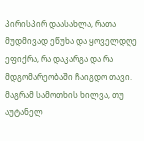პირისპირ დაასახლა, რათა მუდმივად ეწუხა და ყოველდღე ეფიქრა, რა დაკარგა და რა მდგომარეობაში ჩაიგდო თავი. მაგრამ სამოთხის ხილვა, თუ აუტანელ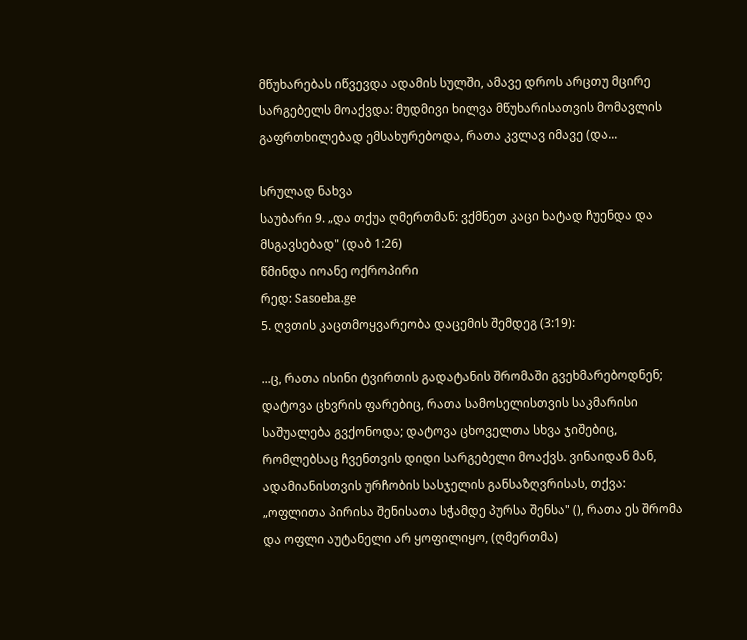მწუხარებას იწვევდა ადამის სულში, ამავე დროს არცთუ მცირე სარგებელს მოაქვდა: მუდმივი ხილვა მწუხარისათვის მომავლის გაფრთხილებად ემსახურებოდა, რათა კვლავ იმავე (და...

სრულად ნახვა
საუბარი 9. „და თქუა ღმერთმან: ვქმნეთ კაცი ხატად ჩუენდა და მსგავსებად" (დაბ 1:26)
წმინდა იოანე ოქროპირი
რედ: Sasoeba.ge
5. ღვთის კაცთმოყვარეობა დაცემის შემდეგ (3:19):

...ც, რათა ისინი ტვირთის გადატანის შრომაში გვეხმარებოდნენ; დატოვა ცხვრის ფარებიც, რათა სამოსელისთვის საკმარისი საშუალება გვქონოდა; დატოვა ცხოველთა სხვა ჯიშებიც, რომლებსაც ჩვენთვის დიდი სარგებელი მოაქვს. ვინაიდან მან, ადამიანისთვის ურჩობის სასჯელის განსაზღვრისას, თქვა: „ოფლითა პირისა შენისათა სჭამდე პურსა შენსა" (), რათა ეს შრომა და ოფლი აუტანელი არ ყოფილიყო, (ღმერთმა)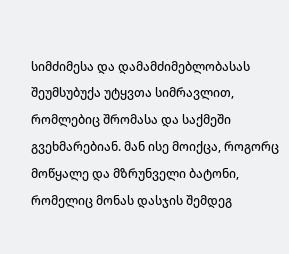სიმძიმესა და დამამძიმებლობასას შეუმსუბუქა უტყვთა სიმრავლით, რომლებიც შრომასა და საქმეში გვეხმარებიან. მან ისე მოიქცა, როგორც მოწყალე და მზრუნველი ბატონი, რომელიც მონას დასჯის შემდეგ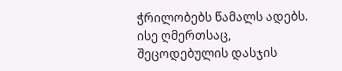ჭრილობებს წამალს ადებს. ისე ღმერთსაც, შეცოდებულის დასჯის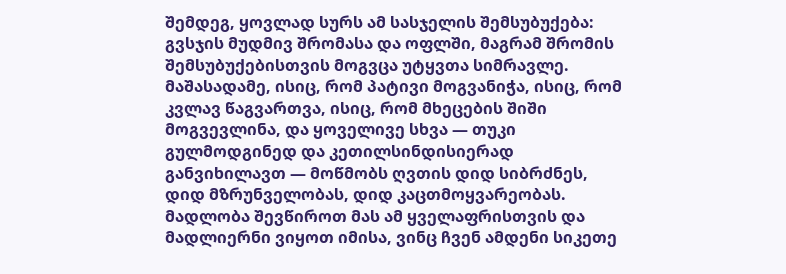შემდეგ, ყოვლად სურს ამ სასჯელის შემსუბუქება: გვსჯის მუდმივ შრომასა და ოფლში, მაგრამ შრომის შემსუბუქებისთვის მოგვცა უტყვთა სიმრავლე. მაშასადამე, ისიც, რომ პატივი მოგვანიჭა, ისიც, რომ კვლავ წაგვართვა, ისიც, რომ მხეცების შიში მოგვევლინა, და ყოველივე სხვა — თუკი გულმოდგინედ და კეთილსინდისიერად განვიხილავთ — მოწმობს ღვთის დიდ სიბრძნეს, დიდ მზრუნველობას, დიდ კაცთმოყვარეობას. მადლობა შევწიროთ მას ამ ყველაფრისთვის და მადლიერნი ვიყოთ იმისა, ვინც ჩვენ ამდენი სიკეთე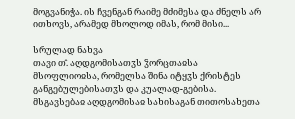მოგვანიჭა. ის ჩვენგან რაიმე მძიმესა და ძნელს არ ითხოვს, არამედ მხოლოდ იმას, რომ მისი...

სრულად ნახვა
თავი თ̂. აღდგომისათჳს ჴორცთაჲსა მსოფლიოჲსა, რომელსა შინა იტყჳს ქრისტეს განგებულებისათჳს და კუალად-გებისა. მსგავსებაჲ აღდგომისაჲ სახისაგან თითოსახეთა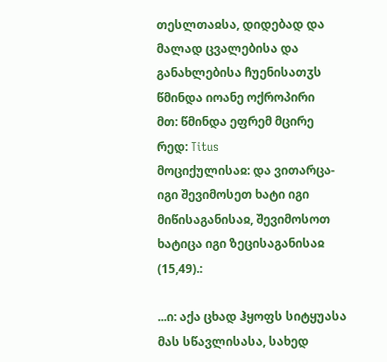თესლთაჲსა, დიდებად და მალად ცვალებისა და განახლებისა ჩუენისათჳს
წმინდა იოანე ოქროპირი
მთ: წმინდა ეფრემ მცირე
რედ: Titus
მოციქულისაჲ: და ვითარცა-იგი შევიმოსეთ ხატი იგი მიწისაგანისაჲ, შევიმოსოთ ხატიცა იგი ზეცისაგანისაჲ (15,49).:

...ი: აქა ცხად ჰყოფს სიტყუასა მას სწავლისასა, სახედ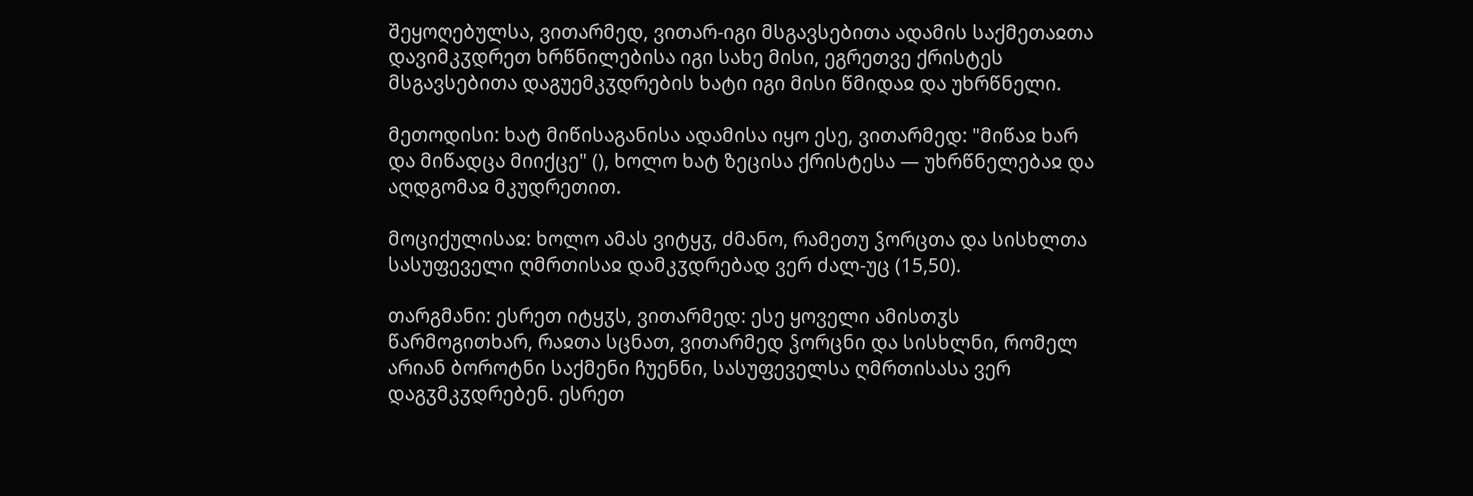შეყოღებულსა, ვითარმედ, ვითარ-იგი მსგავსებითა ადამის საქმეთაჲთა დავიმკჳდრეთ ხრწნილებისა იგი სახე მისი, ეგრეთვე ქრისტეს მსგავსებითა დაგუემკჳდრების ხატი იგი მისი წმიდაჲ და უხრწნელი.

მეთოდისი: ხატ მიწისაგანისა ადამისა იყო ესე, ვითარმედ: "მიწაჲ ხარ და მიწადცა მიიქცე" (), ხოლო ხატ ზეცისა ქრისტესა — უხრწნელებაჲ და აღდგომაჲ მკუდრეთით.

მოციქულისაჲ: ხოლო ამას ვიტყჳ, ძმანო, რამეთუ ჴორცთა და სისხლთა სასუფეველი ღმრთისაჲ დამკჳდრებად ვერ ძალ-უც (15,50).

თარგმანი: ესრეთ იტყჳს, ვითარმედ: ესე ყოველი ამისთჳს წარმოგითხარ, რაჲთა სცნათ, ვითარმედ ჴორცნი და სისხლნი, რომელ არიან ბოროტნი საქმენი ჩუენნი, სასუფეველსა ღმრთისასა ვერ დაგჳმკჳდრებენ. ესრეთ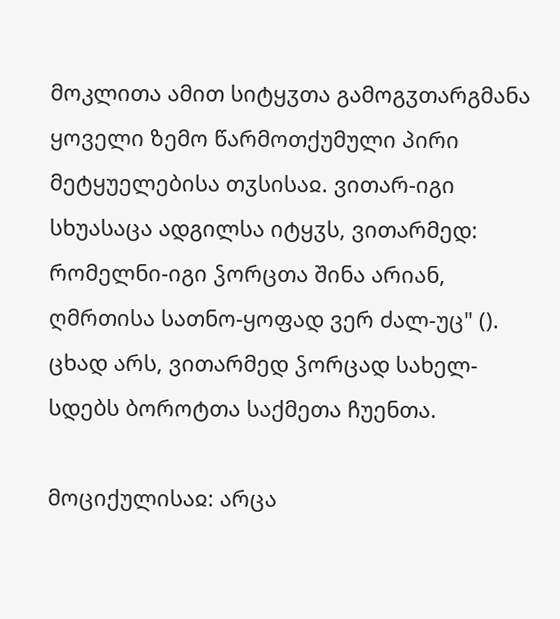მოკლითა ამით სიტყჳთა გამოგჳთარგმანა ყოველი ზემო წარმოთქუმული პირი მეტყუელებისა თჳსისაჲ. ვითარ-იგი სხუასაცა ადგილსა იტყჳს, ვითარმედ: რომელნი-იგი ჴორცთა შინა არიან, ღმრთისა სათნო-ყოფად ვერ ძალ-უც" (). ცხად არს, ვითარმედ ჴორცად სახელ-სდებს ბოროტთა საქმეთა ჩუენთა.

მოციქულისაჲ: არცა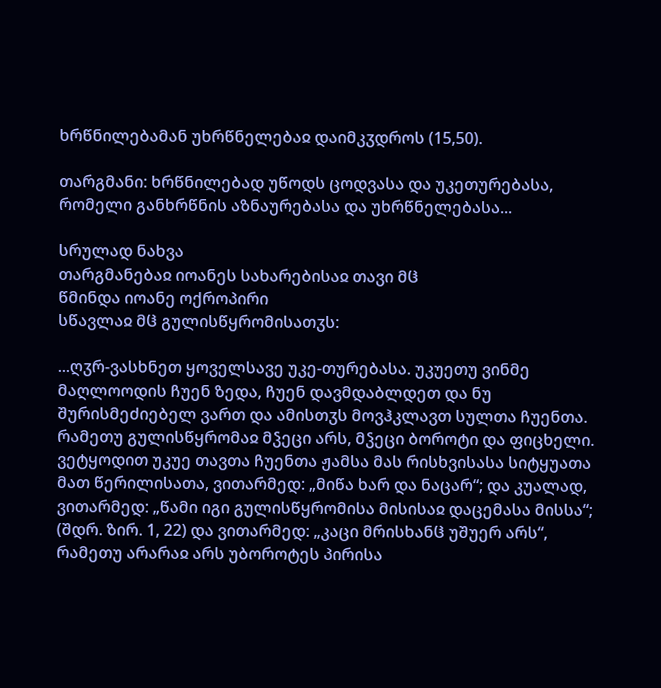ხრწნილებამან უხრწნელებაჲ დაიმკჳდროს (15,50).

თარგმანი: ხრწნილებად უწოდს ცოდვასა და უკეთურებასა, რომელი განხრწნის აზნაურებასა და უხრწნელებასა...

სრულად ნახვა
თარგმანებაჲ იოანეს სახარებისაჲ თავი მჱ
წმინდა იოანე ოქროპირი
სწავლაჲ მჱ გულისწყრომისათჳს:

...ღჳრ-ვასხნეთ ყოველსავე უკე-თურებასა. უკუეთუ ვინმე მაღლოოდის ჩუენ ზედა, ჩუენ დავმდაბლდეთ და ნუ შურისმეძიებელ ვართ და ამისთჳს მოვჰკლავთ სულთა ჩუენთა. რამეთუ გულისწყრომაჲ მჴეცი არს, მჴეცი ბოროტი და ფიცხელი. ვეტყოდით უკუე თავთა ჩუენთა ჟამსა მას რისხვისასა სიტყუათა მათ წერილისათა, ვითარმედ: „მიწა ხარ და ნაცარ“; და კუალად, ვითარმედ: „წამი იგი გულისწყრომისა მისისაჲ დაცემასა მისსა“; (შდრ. ზირ. 1, 22) და ვითარმედ: „კაცი მრისხანჱ უშუერ არს“, რამეთუ არარაჲ არს უბოროტეს პირისა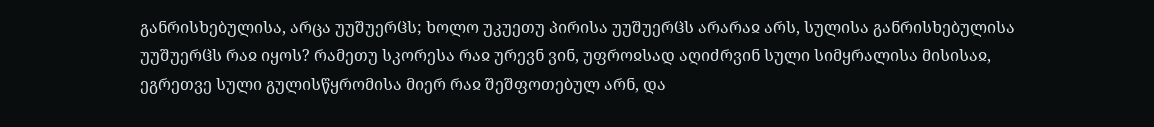განრისხებულისა, არცა უუშუერჱს; ხოლო უკუეთუ პირისა უუშუერჱს არარაჲ არს, სულისა განრისხებულისა უუშუერჱს რაჲ იყოს? რამეთუ სკორესა რაჲ ურევნ ვინ, უფროჲსად აღიძრვინ სული სიმყრალისა მისისაჲ, ეგრეთვე სული გულისწყრომისა მიერ რაჲ შეშფოთებულ არნ, და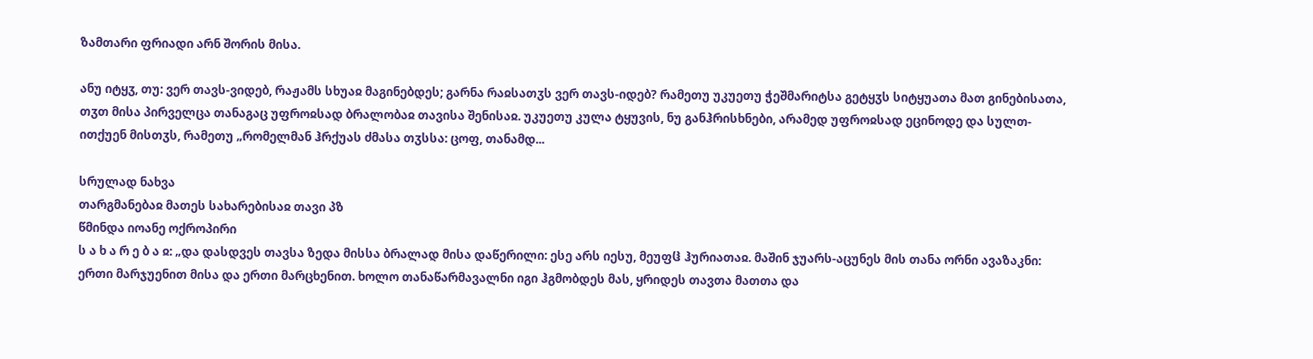ზამთარი ფრიადი არნ შორის მისა.

ანუ იტყჳ, თუ: ვერ თავს-ვიდებ, რაჟამს სხუაჲ მაგინებდეს; გარნა რაჲსათჳს ვერ თავს-იდებ? რამეთუ უკუეთუ ჭეშმარიტსა გეტყჳს სიტყუათა მათ გინებისათა, თჳთ მისა პირველცა თანაგაც უფროჲსად ბრალობაჲ თავისა შენისაჲ. უკუეთუ კულა ტყუვის, ნუ განჰრისხნები, არამედ უფროჲსად ეცინოდე და სულთ-ითქუენ მისთჳს, რამეთუ „რომელმან ჰრქუას ძმასა თჳსსა: ცოფ, თანამდ...

სრულად ნახვა
თარგმანებაჲ მათეს სახარებისაჲ თავი პზ
წმინდა იოანე ოქროპირი
ს ა ხ ა რ ე ბ ა ჲ: „და დასდვეს თავსა ზედა მისსა ბრალად მისა დაწერილი: ესე არს იესუ, მეუფჱ ჰურიათაჲ. მაშინ ჯუარს-აცუნეს მის თანა ორნი ავაზაკნი: ერთი მარჯუენით მისა და ერთი მარცხენით. ხოლო თანაწარმავალნი იგი ჰგმობდეს მას, ყრიდეს თავთა მათთა და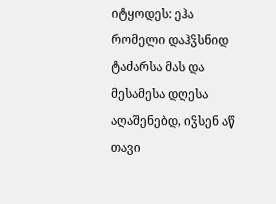იტყოდეს: ეჰა რომელი დაჰჴსნიდ ტაძარსა მას და მესამესა დღესა აღაშენებდ, იჴსენ აწ თავი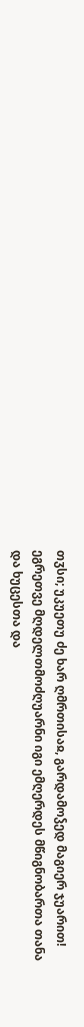თჳსი; უკუეთუ ძე ხარ ღმრთისაჲ, გარდამოჴედ მაგიერ ჯუარით! ეგრეთვე მღდელთმოძღუარნი იგი ემღერდეს მწიგნობართა თანა და ხუცესთა და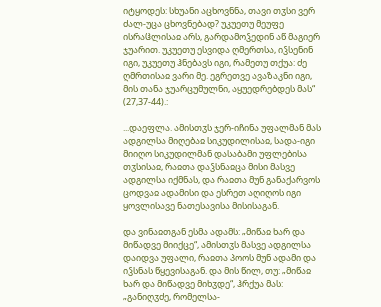იტყოდეს: სხუანი აცხოვნნა, თავი თჳსი ვერ ძალ-უცა ცხოვნებად? უკუეთუ მეუფე ისრაჱლისაჲ არს, გარდამოჴედინ აწ მაგიერ ჯუარით. უკუეთუ ესვიდა ღმერთსა, იჴსენინ იგი, უკუეთუ ჰნებავს იგი, რამეთუ თქუა: ძე ღმრთისაჲ ვარი მე. ეგრეთვე ავაზაკნი იგი, მის თანა ჯუარცუმულნი, აყუედრებდეს მას“ (27,37-44).:

...დაეფლა. ამისთჳს ჯერ-იჩინა უფალმან მას ადგილსა მიღებაჲ სიკუდილისაჲ, სადა-იგი მიიღო სიკუდილმან დასაბამი უფლებისა თჳსისაჲ, რაჲთა დაჴსნაჲცა მისი მასვე ადგილსა იქმნას, და რაჲთა მუნ განაქარვოს ცოდვაჲ ადამისი და ესრეთ აღიღოს იგი ყოვლისავე ნათესავისა მისისაგან.

და ვინაჲთგან ესმა ადამს: „მიწაჲ ხარ და მიწადვე მიიქცე“, ამისთჳს მასვე ადგილსა დაიდვა უფალი, რაჲთა პოოს მუნ ადამი და იჴსნას წყევისაგან. და მის წილ, თუ: „მიწაჲ ხარ და მიწადვე მიხჳდე“, ჰრქუა მას: „განიღჳძე, რომელსა-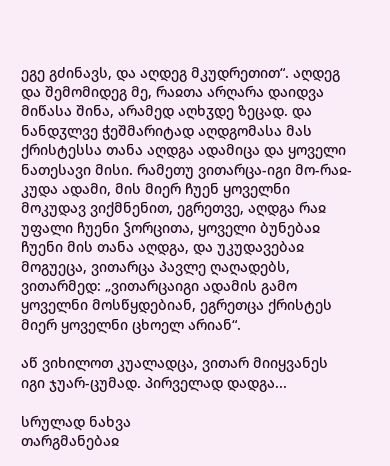ეგე გძინავს, და აღდეგ მკუდრეთით“. აღდეგ და შემომიდეგ მე, რაჲთა არღარა დაიდვა მიწასა შინა, არამედ აღხჳდე ზეცად. და ნანდჳლვე ჭეშმარიტად აღდგომასა მას ქრისტესსა თანა აღდგა ადამიცა და ყოველი ნათესავი მისი. რამეთუ ვითარცა-იგი მო-რაჲ-კუდა ადამი, მის მიერ ჩუენ ყოველნი მოკუდავ ვიქმნენით, ეგრეთვე, აღდგა რაჲ უფალი ჩუენი ჴორცითა, ყოველი ბუნებაჲ ჩუენი მის თანა აღდგა, და უკუდავებაჲ მოგუეცა, ვითარცა პავლე ღაღადებს, ვითარმედ: „ვითარცაიგი ადამის გამო ყოველნი მოსწყდებიან, ეგრეთცა ქრისტეს მიერ ყოველნი ცხოელ არიან“.

აწ ვიხილოთ კუალადცა, ვითარ მიიყვანეს იგი ჯუარ-ცუმად. პირველად დადგა...

სრულად ნახვა
თარგმანებაჲ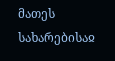მათეს სახარებისაჲ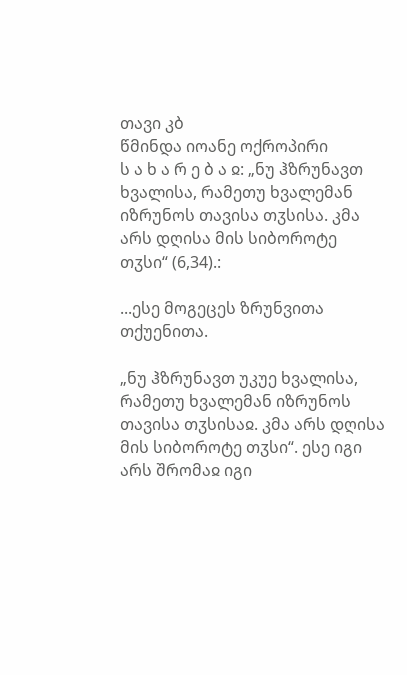თავი კბ
წმინდა იოანე ოქროპირი
ს ა ხ ა რ ე ბ ა ჲ: „ნუ ჰზრუნავთ ხვალისა, რამეთუ ხვალემან იზრუნოს თავისა თჳსისა. კმა არს დღისა მის სიბოროტე თჳსი“ (6,34).:

...ესე მოგეცეს ზრუნვითა თქუენითა.

„ნუ ჰზრუნავთ უკუე ხვალისა, რამეთუ ხვალემან იზრუნოს თავისა თჳსისაჲ. კმა არს დღისა მის სიბოროტე თჳსი“. ესე იგი არს შრომაჲ იგი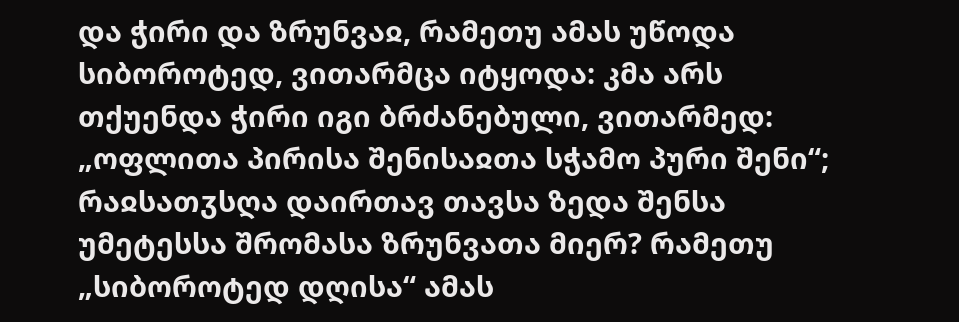და ჭირი და ზრუნვაჲ, რამეთუ ამას უწოდა სიბოროტედ, ვითარმცა იტყოდა: კმა არს თქუენდა ჭირი იგი ბრძანებული, ვითარმედ: „ოფლითა პირისა შენისაჲთა სჭამო პური შენი“; რაჲსათჳსღა დაირთავ თავსა ზედა შენსა უმეტესსა შრომასა ზრუნვათა მიერ? რამეთუ „სიბოროტედ დღისა“ ამას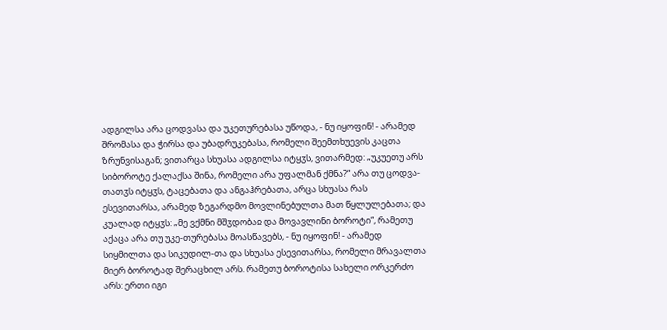ადგილსა არა ცოდვასა და უკეთურებასა უწოდა, - ნუ იყოფინ! - არამედ შრომასა და ჭირსა და უბადრუკებასა, რომელი შეემთხუევის კაცთა ზრუნვისაგან; ვითარცა სხუასა ადგილსა იტყჳს, ვითარმედ: „უკუეთუ არს სიბოროტე ქალაქსა შინა, რომელი არა უფალმან ქმნა?“ არა თუ ცოდვა-თათჳს იტყჳს, ტაცებათა და ანგაჰრებათა, არცა სხუასა რას ესევითარსა, არამედ ზეგარდმო მოვლინებულთა მათ წყლულებათა; და კუალად იტყჳს: „მე ვქმნი მშჳდობაჲ და მოვავლინი ბოროტი“, რამეთუ აქაცა არა თუ უკე-თურებასა მოასწავებს, - ნუ იყოფინ! - არამედ სიყმილთა და სიკუდილ-თა და სხუასა ესევითარსა, რომელი მრავალთა მიერ ბოროტად შერაცხილ არს. რამეთუ ბოროტისა სახელი ორკერძო არს: ერთი იგი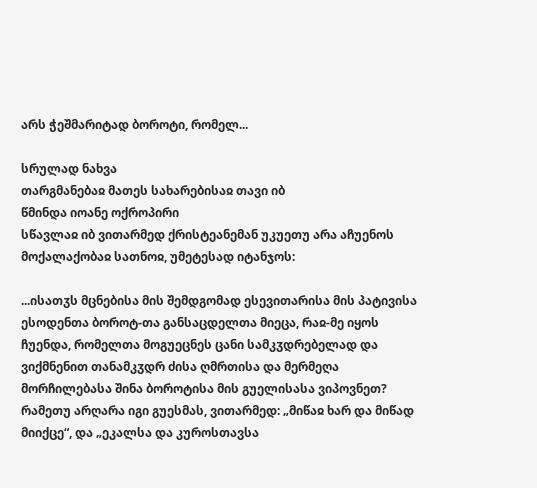არს ჭეშმარიტად ბოროტი, რომელ...

სრულად ნახვა
თარგმანებაჲ მათეს სახარებისაჲ თავი იბ
წმინდა იოანე ოქროპირი
სწავლაჲ იბ ვითარმედ ქრისტეანემან უკუეთუ არა აჩუენოს მოქალაქობაჲ სათნოჲ, უმეტესად იტანჯოს:

...ისათჳს მცნებისა მის შემდგომად ესევითარისა მის პატივისა ესოდენთა ბოროტ-თა განსაცდელთა მიეცა, რაჲ-მე იყოს ჩუენდა, რომელთა მოგუეცნეს ცანი სამკჳდრებელად და ვიქმნენით თანამკჳდრ ძისა ღმრთისა და მერმეღა მორჩილებასა შინა ბოროტისა მის გუელისასა ვიპოვნეთ? რამეთუ არღარა იგი გუესმას, ვითარმედ: „მიწაჲ ხარ და მიწად მიიქცე“, და „ეკალსა და კუროსთავსა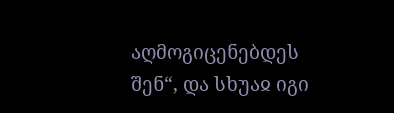აღმოგიცენებდეს შენ“, და სხუაჲ იგი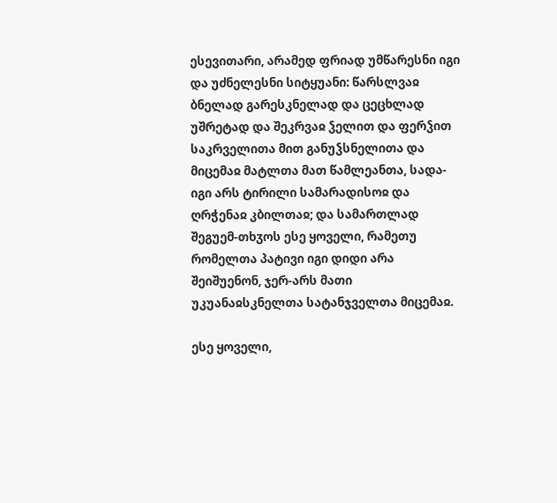ესევითარი, არამედ ფრიად უმწარესნი იგი და უძნელესნი სიტყუანი: წარსლვაჲ ბნელად გარესკნელად და ცეცხლად უშრეტად და შეკრვაჲ ჴელით და ფერჴით საკრველითა მით განუჴსნელითა და მიცემაჲ მატლთა მათ წამლეანთა, სადა-იგი არს ტირილი სამარადისოჲ და ღრჭენაჲ კბილთაჲ; და სამართლად შეგუემ-თხჳოს ესე ყოველი, რამეთუ რომელთა პატივი იგი დიდი არა შეიშუენონ, ჯერ-არს მათი უკუანაჲსკნელთა სატანჯველთა მიცემაჲ.

ესე ყოველი,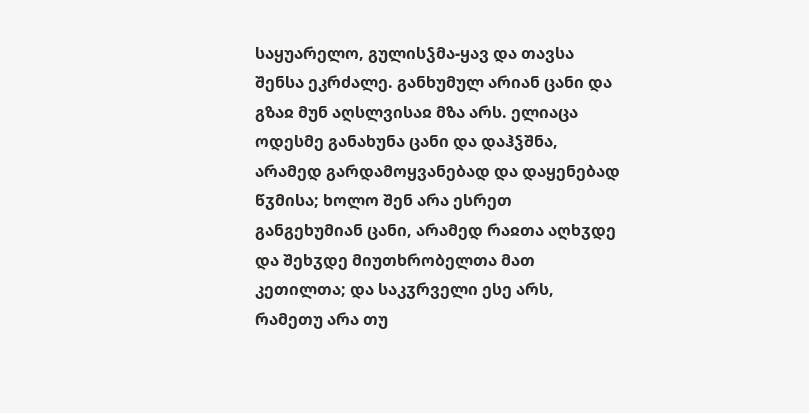საყუარელო, გულისჴმა-ყავ და თავსა შენსა ეკრძალე. განხუმულ არიან ცანი და გზაჲ მუნ აღსლვისაჲ მზა არს. ელიაცა ოდესმე განახუნა ცანი და დაჰჴშნა, არამედ გარდამოყვანებად და დაყენებად წჳმისა; ხოლო შენ არა ესრეთ განგეხუმიან ცანი, არამედ რაჲთა აღხჳდე და შეხჳდე მიუთხრობელთა მათ კეთილთა; და საკჳრველი ესე არს, რამეთუ არა თუ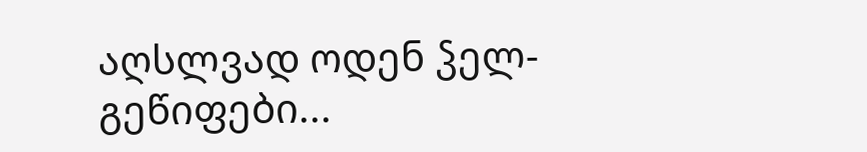აღსლვად ოდენ ჴელ-გეწიფები...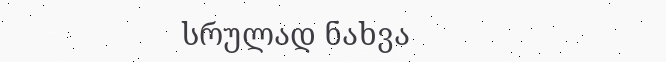სრულად ნახვა